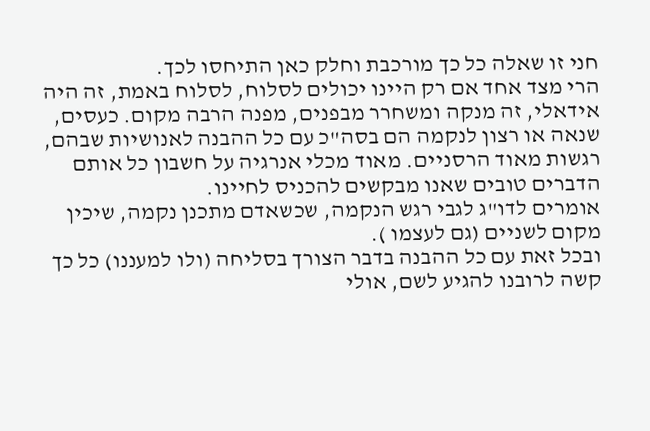חני זו שאלה כל כך מורכבת וחלק כאן התיחסו לכך.
הרי מצד אחד אם רק היינו יכולים לסלוח, לסלוח באמת, זה היה אידאלי, זה מנקה ומשחרר מבפנים, מפנה הרבה מקום. כעסים, שנאה או רצון לנקמה הם בסה"כ עם כל ההבנה לאנושיות שבהם, רגשות מאוד הרסניים. מאוד מכלי אנרגיה על חשבון כל אותם הדברים טובים שאנו מבקשים להכניס לחיינו.
אומרים לדו"ג לגבי רגש הנקמה, שכשאדם מתכנן נקמה, שיכין מקום לשניים (גם לעצמו ).
ובכל זאת עם כל ההבנה בדבר הצורך בסליחה (ולו למעננו) כל כך קשה לרובנו להגיע לשם, אולי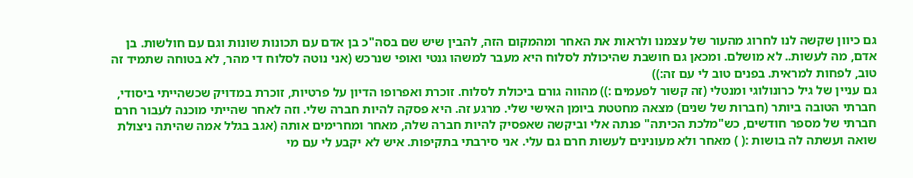גם כיוון שקשה לנו לחרוג מהעור של עצמנו ולראות את האחר ומהמקום הזה, להבין שיש שם בסה"כ בן אדם עם תכונות שונות וגם עם חולשות. בן אדם, מה לעשות.. לא מושלם. ומכאן גם חושבת שהיכולת לסלוח היא מעבר למשהו גנטי ואופי שנרכש (אני נוטה לסלוח די מהר, לא בטוחה שתמיד זה טוב, לפחות למראית. בפנים טוב לי עם זה:))
גם עניין של גיל כרונולוגי ומנטלי (זה קשור לפעמים :)) מהווה גורם ביכולת לסלוח. זוכרת ואפרופו הדיון על פרטיות, זוכרת במדויק שכשהייתי ביסודי, חברתי הטובה ביותר (חברות של שנים) מצאה מחטטת ביומן האישי שלי. מרגע זה. היא פסקה להיות חברה שלי. וזה לאחר שהייתי מוכנה לעבור חרם חברתי של מספר חודשים, כש"מלכת הכיתה" פנתה אלי וביקשה שאפסיק להיות חברה שלה, מאחר ומחרימים אותה (אגב בגלל אמה שהיתה ניצולת שואה ועשתה לה בושות :( ) מאחר ולא מעונינים לעשות חרם גם עלי. אני סירבתי בתקיפות. איש לא יקבע לי עם מי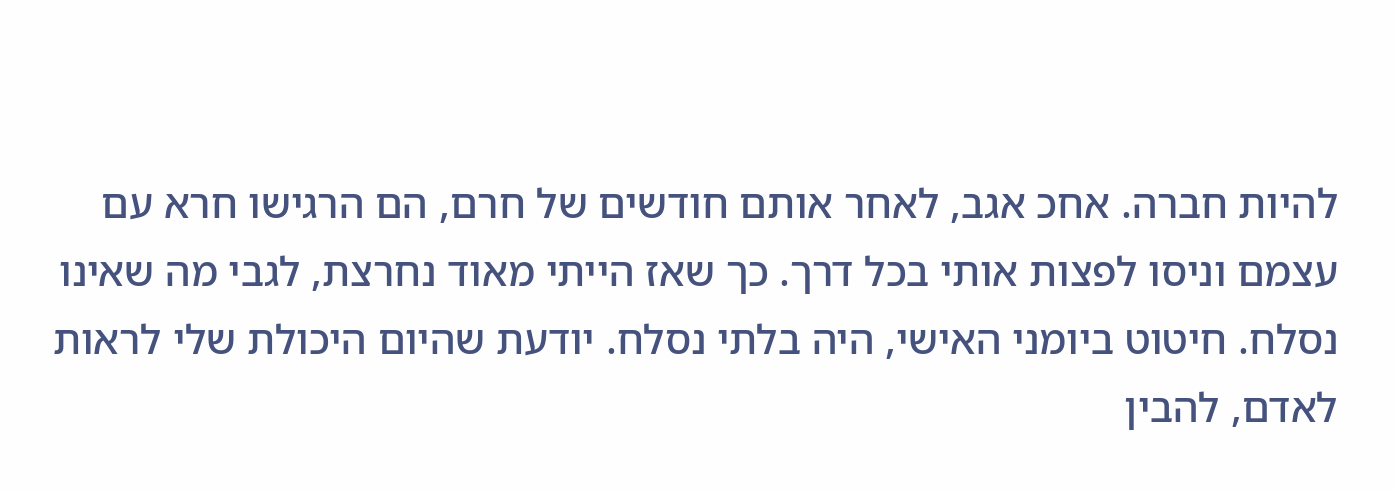להיות חברה. אחכ אגב, לאחר אותם חודשים של חרם, הם הרגישו חרא עם עצמם וניסו לפצות אותי בכל דרך. כך שאז הייתי מאוד נחרצת, לגבי מה שאינו נסלח. חיטוט ביומני האישי, היה בלתי נסלח. יודעת שהיום היכולת שלי לראות לאדם, להבין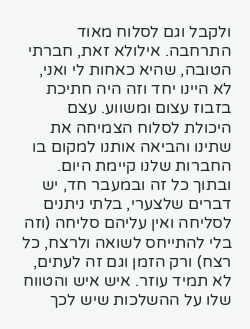ולקבל וגם לסלוח מאוד התרחבה. אילולא זאת, חברתי הטובה, שהיא כאחות לי ואני, לא היינו יחד וזה היה חתיכת בזבוז עצום ומשווע. עצם היכולת לסלוח הצמיחה את שתינו והביאה אותנו למקום בו החברות שלנו קיימת היום.
ובתוך כל זה ובמעבר חד, יש דברים שלצערי, בלתי ניתנים לסליחה ואין עליהם סליחה (וזה בלי להתייחס לשואה ולרצח, כל רצח) ורק הזמן וגם זה לעתים, לא תמיד עוזר. איש איש והטווח שלו על ההשלכות שיש לכך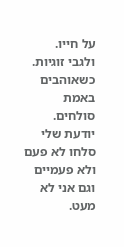על חייו.
ולגבי זוגיות. כשאוהבים באמת סולחים. יודעת שלי סלחו לא פעם ולא פעמיים וגם אני לא מעט.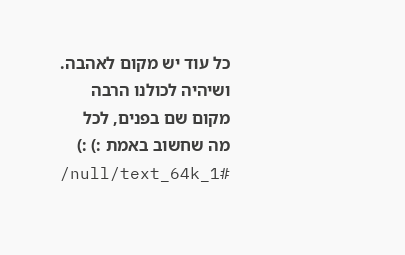כל עוד יש מקום לאהבה.
ושיהיה לכולנו הרבה מקום שם בפנים, לכל מה שחשוב באמת :) :)
/null/text_64k_1#